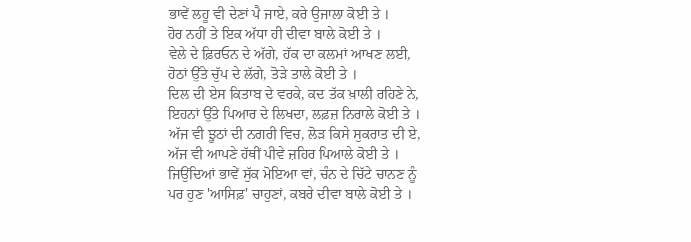ਭਾਵੇਂ ਲਹੂ ਵੀ ਦੇਣਾਂ ਪੈ ਜਾਏ, ਕਰੇ ਉਜਾਲਾ ਕੋਈ ਤੇ ।
ਹੋਰ ਨਹੀਂ ਤੇ ਇਕ ਅੱਧਾ ਹੀ ਦੀਵਾ ਬਾਲੇ ਕੋਈ ਤੇ ।
ਵੇਲੇ ਦੇ ਫ਼ਿਰਓਨ ਦੇ ਅੱਗੇ, ਹੱਕ ਦਾ ਕਲਮਾਂ ਆਖਣ ਲਈ,
ਹੋਠਾਂ ਉੱਤੇ ਚੁੱਪ ਦੇ ਲੱਗੇ, ਤੋੜੇ ਤਾਲੇ ਕੋਈ ਤੇ ।
ਦਿਲ ਦੀ ਏਸ ਕਿਤਾਬ ਦੇ ਵਰਕੇ, ਕਦ ਤੱਕ ਖ਼ਾਲੀ ਰਹਿਣੇ ਨੇ,
ਇਹਨਾਂ ਉੱਤੇ ਪਿਆਰ ਦੇ ਲਿਖਦਾ, ਲਫ਼ਜ਼ ਨਿਰਾਲੇ ਕੋਈ ਤੇ ।
ਅੱਜ ਵੀ ਝੂਠਾਂ ਦੀ ਨਗਰੀ ਵਿਚ, ਲੋੜ ਕਿਸੇ ਸੁਕਰਾਤ ਦੀ ਏ,
ਅੱਜ ਵੀ ਆਪਣੇ ਹੱਥੀਂ ਪੀਵੇ ਜ਼ਹਿਰ ਪਿਆਲੇ ਕੋਈ ਤੇ ।
ਜਿਉਂਦਿਆਂ ਭਾਵੇਂ ਸੁੱਕ ਮੋਇਆ ਵਾਂ, ਚੰਨ ਦੇ ਚਿੱਟੇ ਚਾਨਣ ਨੂੰ
ਪਰ ਹੁਣ 'ਆਸਿਫ਼' ਚਾਹੁਣਾਂ, ਕਬਰੇ ਦੀਵਾ ਬਾਲੇ ਕੋਈ ਤੇ ।